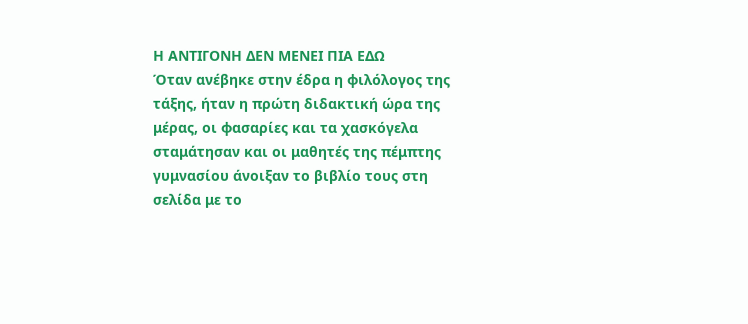Η ΑΝΤΙΓΟΝΗ ΔΕΝ ΜΕΝΕΙ ΠΙΑ ΕΔΩ
Όταν ανέβηκε στην έδρα η φιλόλογος της τάξης, ήταν η πρώτη διδακτική ώρα της μέρας, οι φασαρίες και τα χασκόγελα σταμάτησαν και οι μαθητές της πέμπτης γυμνασίου άνοιξαν το βιβλίο τους στη σελίδα με το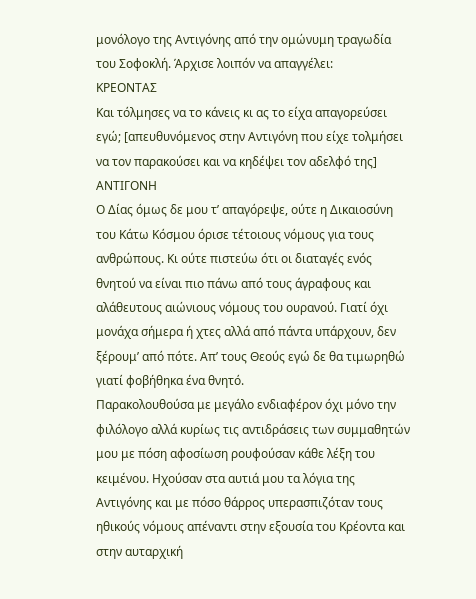μονόλογο της Αντιγόνης από την ομώνυμη τραγωδία του Σοφοκλή. Άρχισε λοιπόν να απαγγέλει:
ΚΡΕΟΝΤΑΣ
Και τόλμησες να το κάνεις κι ας το είχα απαγορεύσει εγώ; [απευθυνόμενος στην Αντιγόνη που είχε τολμήσει να τον παρακούσει και να κηδέψει τον αδελφό της]
ΑΝΤΙΓΟΝΗ
Ο Δίας όμως δε μου τ’ απαγόρεψε, ούτε η Δικαιοσύνη του Κάτω Κόσμου όρισε τέτοιους νόμους για τους ανθρώπους. Κι ούτε πιστεύω ότι οι διαταγές ενός θνητού να είναι πιο πάνω από τους άγραφους και αλάθευτους αιώνιους νόμους του ουρανού. Γιατί όχι μονάχα σήμερα ή χτες αλλά από πάντα υπάρχουν, δεν ξέρουμ’ από πότε. Απ’ τους Θεούς εγώ δε θα τιμωρηθώ γιατί φοβήθηκα ένα θνητό.
Παρακολουθούσα με μεγάλο ενδιαφέρον όχι μόνο την φιλόλογο αλλά κυρίως τις αντιδράσεις των συμμαθητών μου με πόση αφοσίωση ρουφούσαν κάθε λέξη του κειμένου. Ηχούσαν στα αυτιά μου τα λόγια της Αντιγόνης και με πόσο θάρρος υπερασπιζόταν τους ηθικούς νόμους απέναντι στην εξουσία του Κρέοντα και στην αυταρχική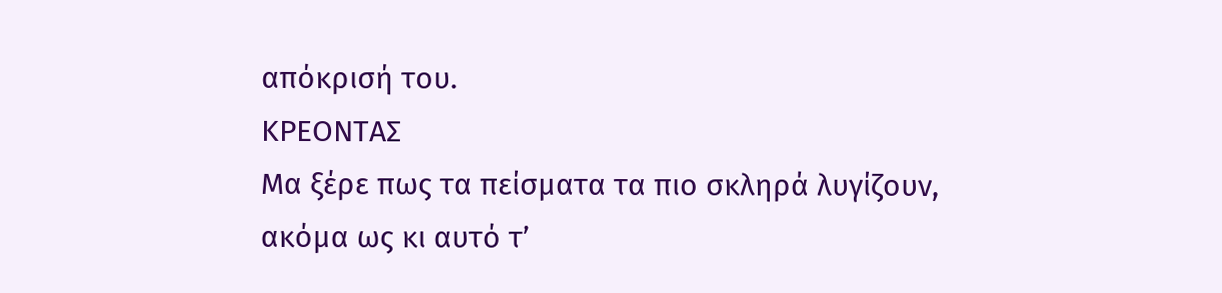απόκρισή του.
ΚΡΕΟΝΤΑΣ
Μα ξέρε πως τα πείσματα τα πιο σκληρά λυγίζουν, ακόμα ως κι αυτό τ’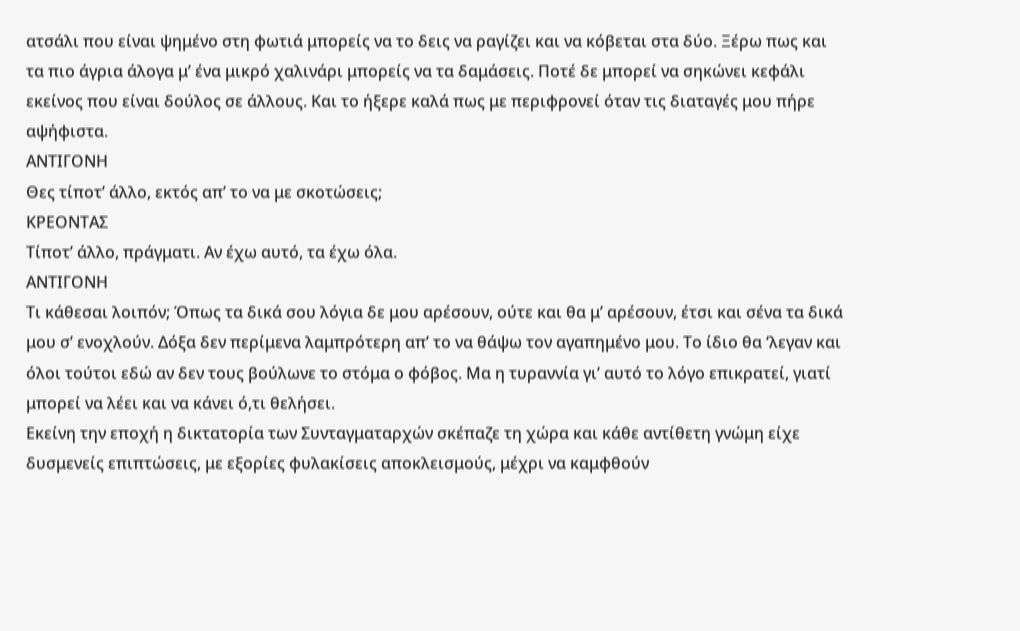ατσάλι που είναι ψημένο στη φωτιά μπορείς να το δεις να ραγίζει και να κόβεται στα δύο. Ξέρω πως και τα πιο άγρια άλογα μ’ ένα μικρό χαλινάρι μπορείς να τα δαμάσεις. Ποτέ δε μπορεί να σηκώνει κεφάλι εκείνος που είναι δούλος σε άλλους. Και το ήξερε καλά πως με περιφρονεί όταν τις διαταγές μου πήρε αψήφιστα.
ΑΝΤΙΓΟΝΗ
Θες τίποτ’ άλλο, εκτός απ’ το να με σκοτώσεις;
ΚΡΕΟΝΤΑΣ
Τίποτ’ άλλο, πράγματι. Αν έχω αυτό, τα έχω όλα.
ΑΝΤΙΓΟΝΗ
Τι κάθεσαι λοιπόν; Όπως τα δικά σου λόγια δε μου αρέσουν, ούτε και θα μ’ αρέσουν, έτσι και σένα τα δικά μου σ’ ενοχλούν. Δόξα δεν περίμενα λαμπρότερη απ’ το να θάψω τον αγαπημένο μου. Το ίδιο θα ‘λεγαν και όλοι τούτοι εδώ αν δεν τους βούλωνε το στόμα ο φόβος. Μα η τυραννία γι’ αυτό το λόγο επικρατεί, γιατί μπορεί να λέει και να κάνει ό,τι θελήσει.
Εκείνη την εποχή η δικτατορία των Συνταγματαρχών σκέπαζε τη χώρα και κάθε αντίθετη γνώμη είχε δυσμενείς επιπτώσεις, με εξορίες φυλακίσεις αποκλεισμούς, μέχρι να καμφθούν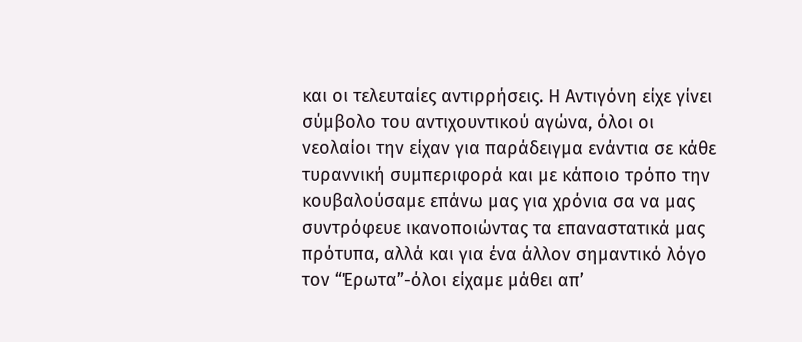και οι τελευταίες αντιρρήσεις. Η Αντιγόνη είχε γίνει σύμβολο του αντιχουντικού αγώνα, όλοι οι νεολαίοι την είχαν για παράδειγμα ενάντια σε κάθε τυραννική συμπεριφορά και με κάποιο τρόπο την κουβαλούσαμε επάνω μας για χρόνια σα να μας συντρόφευε ικανοποιώντας τα επαναστατικά μας πρότυπα, αλλά και για ένα άλλον σημαντικό λόγο τον “Έρωτα”-όλοι είχαμε μάθει απ’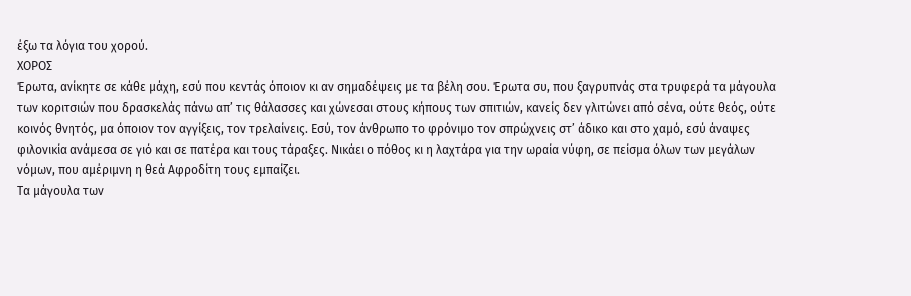έξω τα λόγια του χορού.
ΧΟΡΟΣ
Έρωτα, ανίκητε σε κάθε μάχη, εσύ που κεντάς όποιον κι αν σημαδέψεις με τα βέλη σου. Έρωτα συ, που ξαγρυπνάς στα τρυφερά τα μάγουλα των κοριτσιών που δρασκελάς πάνω απ’ τις θάλασσες και χώνεσαι στους κήπους των σπιτιών, κανείς δεν γλιτώνει από σένα, ούτε θεός, ούτε κοινός θνητός, μα όποιον τον αγγίξεις, τον τρελαίνεις. Εσύ, τον άνθρωπο το φρόνιμο τον σπρώχνεις στ’ άδικο και στο χαμό, εσύ άναψες φιλονικία ανάμεσα σε γιό και σε πατέρα και τους τάραξες. Νικάει ο πόθος κι η λαχτάρα για την ωραία νύφη, σε πείσμα όλων των μεγάλων νόμων, που αμέριμνη η θεά Αφροδίτη τους εμπαίζει.
Τα μάγουλα των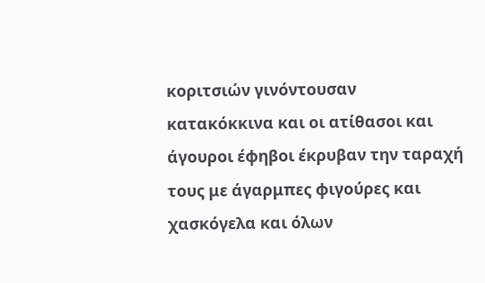κοριτσιών γινόντουσαν κατακόκκινα και οι ατίθασοι και άγουροι έφηβοι έκρυβαν την ταραχή τους με άγαρμπες φιγούρες και χασκόγελα και όλων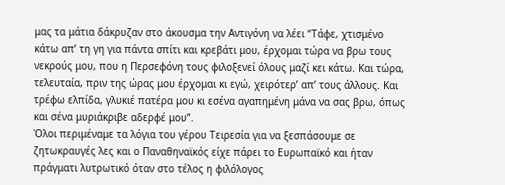μας τα μάτια δάκρυζαν στο άκουσμα την Αντιγόνη να λέει “Τάφε, χτισμένο κάτω απ’ τη γη για πάντα σπίτι και κρεβάτι μου, έρχομαι τώρα να βρω τους νεκρούς μου, που η Περσεφόνη τους φιλοξενεί όλους μαζί κει κάτω. Και τώρα, τελευταία, πριν της ώρας μου έρχομαι κι εγώ, χειρότερ’ απ’ τους άλλους. Και τρέφω ελπίδα, γλυκιέ πατέρα μου κι εσένα αγαπημένη μάνα να σας βρω, όπως και σένα μυριάκριβε αδερφέ μου”.
Όλοι περιμέναμε τα λόγια του γέρου Τειρεσία για να ξεσπάσουμε σε ζητωκραυγές λες και ο Παναθηναϊκός είχε πάρει το Ευρωπαϊκό και ήταν πράγματι λυτρωτικό όταν στο τέλος η φιλόλογος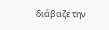διάβαζε την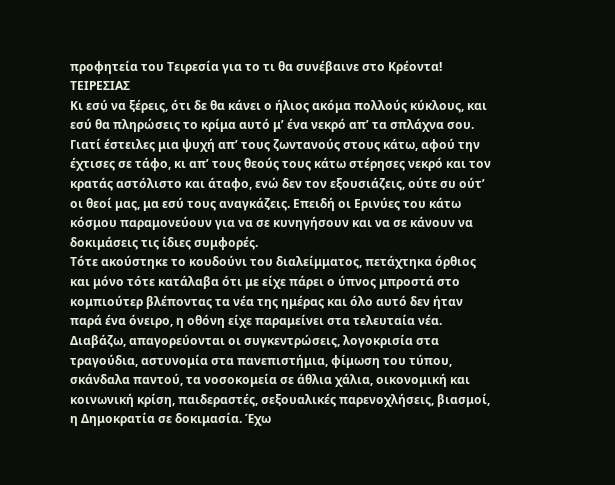προφητεία του Τειρεσία για το τι θα συνέβαινε στο Κρέοντα!
ΤΕΙΡΕΣΙΑΣ
Κι εσύ να ξέρεις, ότι δε θα κάνει ο ήλιος ακόμα πολλούς κύκλους, και εσύ θα πληρώσεις το κρίμα αυτό μ’ ένα νεκρό απ’ τα σπλάχνα σου. Γιατί έστειλες μια ψυχή απ’ τους ζωντανούς στους κάτω, αφού την έχτισες σε τάφο, κι απ’ τους θεούς τους κάτω στέρησες νεκρό και τον κρατάς αστόλιστο και άταφο, ενώ δεν τον εξουσιάζεις, ούτε συ ούτ’ οι θεοί μας, μα εσύ τους αναγκάζεις. Επειδή οι Ερινύες του κάτω κόσμου παραμονεύουν για να σε κυνηγήσουν και να σε κάνουν να δοκιμάσεις τις ίδιες συμφορές.
Τότε ακούστηκε το κουδούνι του διαλείμματος, πετάχτηκα όρθιος και μόνο τότε κατάλαβα ότι με είχε πάρει ο ύπνος μπροστά στο κομπιούτερ βλέποντας τα νέα της ημέρας και όλο αυτό δεν ήταν παρά ένα όνειρο, η οθόνη είχε παραμείνει στα τελευταία νέα.
Διαβάζω, απαγορεύονται οι συγκεντρώσεις, λογοκρισία στα τραγούδια, αστυνομία στα πανεπιστήμια, φίμωση του τύπου, σκάνδαλα παντού, τα νοσοκομεία σε άθλια χάλια, οικονομική και κοινωνική κρίση, παιδεραστές, σεξουαλικές παρενοχλήσεις, βιασμοί, η Δημοκρατία σε δοκιμασία. Έχω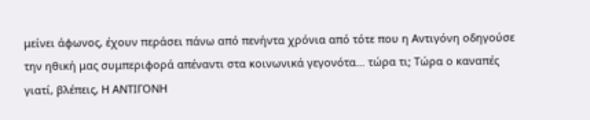μείνει άφωνος, έχουν περάσει πάνω από πενήντα χρόνια από τότε που η Αντιγόνη οδηγούσε την ηθική μας συμπεριφορά απέναντι στα κοινωνικά γεγονότα… τώρα τι; Τώρα ο καναπές γιατί, βλέπεις, Η ΑΝΤΙΓΟΝΗ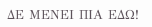ΔΕ ΜΕΝΕΙ ΠΙΑ ΕΔΩ!